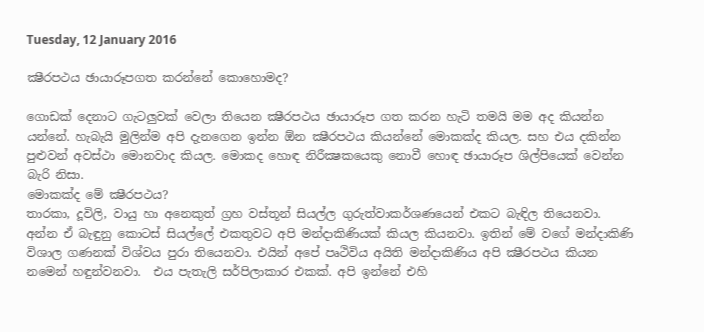Tuesday, 12 January 2016

ක්‍ෂීරපථය ඡායාරූපගත කරන්නේ කොහොමද?

ගොඩක් දෙනාට ගැටලුවක් වෙලා තියෙන ක්‍ෂීරපථය ඡායාරූප ගත කරන හැටි තමයි මම අද කියන්න යන්නේ. හැබැයි මුලින්ම අපි දැනගෙන ඉන්න ඕන ක්‍ෂීරපථය කියන්නේ මොකක්ද කියල. සහ එය දකින්න පුළුවන් අවස්ථා මොනවාද කියල. මොකද හොඳ නිරීක්‍ෂකයෙකු නොවී හොඳ ඡායාරූප ශිල්පියෙක් වෙන්න බැරි නිසා.
මොකක්ද මේ ක්‍ෂීරපථය?
තාරකා, දූවිලි, වායු හා අනෙකුත් ග්‍රහ වස්තූන් සියල්ල ගුරුත්වාකර්ශණයෙන් එකට බැඳිල තියෙනවා. අන්න ඒ බැඳුනු කොටස් සියල්ලේ එකතුවට අපි මන්දාකිණියක් කියල කියනවා. ඉතින් මේ වගේ මන්දාකිණි විශාල ගණනක් විශ්වය පුරා තියෙනවා. එයින් අපේ පෘථිවිය අයිති මන්දාකිණිය අපි ක්‍ෂීරපථය කියන නමෙන් හඳුන්වනවා.  එය පැතැලි සර්පිලාකාර එකක්. අපි ඉන්නේ එහි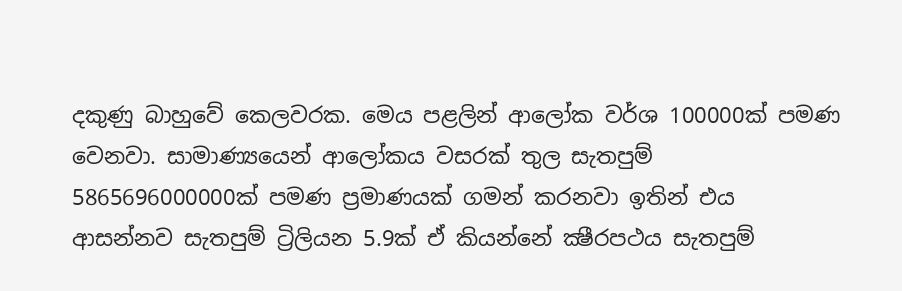දකුණු බාහුවේ කෙලවරක. මෙය පළලින් ආලෝක වර්ශ 100000ක් පමණ වෙනවා. සාමාණ්‍යයෙන් ආලෝකය වසරක් තුල සැතපුම් 5865696000000ක් පමණ ප්‍රමාණයක් ගමන් කරනවා ඉතින් එය ආසන්නව සැතපුම් ට්‍රිලියන 5.9ක් ඒ කියන්නේ ක්‍ෂීරපථය සැතපුම්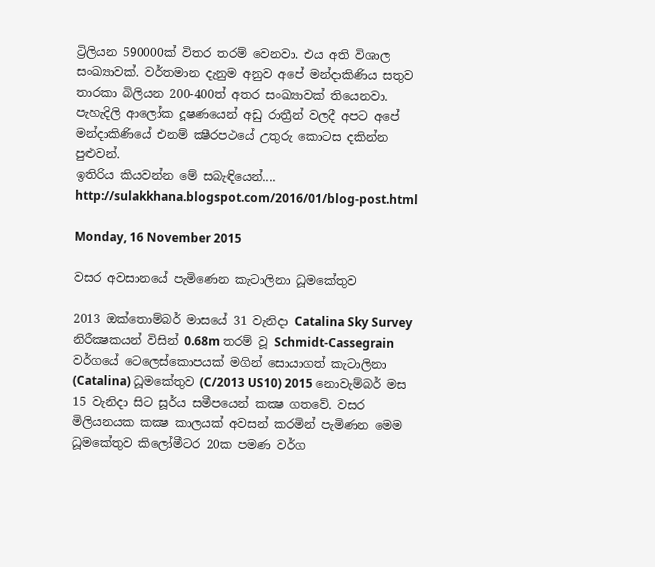ට්‍රිලියන 590000ක් විතර තරම් වෙනවා. එය අති විශාල සංඛ්‍යාවක්. වර්තමාන දැනුම අනුව අපේ මන්දාකිණිය සතුව තාරකා බිලියන 200-400ත් අතර සංඛ්‍යාවක් තියෙනවා. පැහැදිලි ආලෝක දූෂණයෙන් අඩු රාත්‍රීන් වලදී අපට අපේ මන්දාකිණියේ එනම් ක්‍ෂීරපථයේ උතුරු කොටස දකින්න පුළුවන්.
ඉතිරිය කියවන්න මේ සබැඳියෙන්....
http://sulakkhana.blogspot.com/2016/01/blog-post.html

Monday, 16 November 2015

වසර අවසානයේ පැමිණෙන කැටාලිනා ධූමකේතුව

2013 ඔක්තොම්බර් මාසයේ 31 වැනිදා Catalina Sky Survey නිරීක්‍ෂකයන් විසින් 0.68m තරම් වූ Schmidt-Cassegrain වර්ගයේ ටෙලෙස්කොපයක් මගින් සොයාගත් කැටාලිනා (Catalina) ධූමකේතුව (C/2013 US10) 2015 නොවැම්බර් මස 15 වැනිදා සිට සූර්ය සමීපයෙන් කක්‍ෂ ගතවේ. වසර මිලියනයක කක්‍ෂ කාලයක් අවසන් කරමින් පැමිණන මෙම ධූමකේතුව කිලෝමීටර 20ක පමණ වර්ග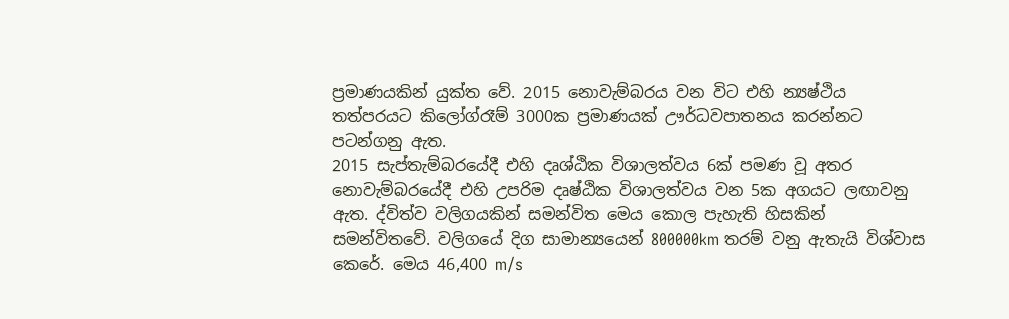ප්‍රමාණයකින් යුක්ත වේ. 2015 නොවැම්බරය වන විට එහි න්‍යෂ්ථිය තත්පරයට කිලෝග්රෑම් 3000ක ප්‍රමාණයක් ඌර්ධවපාතනය කරන්නට පටන්ගනු ඇත.
2015 සැප්තැම්බරයේදී එහි දෘශ්ඨික විශාලත්වය 6ක් පමණ වූ අතර නොවැම්බරයේදී එහි උපරිම දෘෂ්ඨික විශාලත්වය වන 5ක අගයට ලඟාවනු ඇත. ද්විත්ව වලිගයකින් සමන්විත මෙය කොල පැහැති හිසකින් සමන්විතවේ. වලිගයේ දිග සාමාන්‍යයෙන් 800000km තරම් වනු ඇතැයි විශ්වාස කෙරේ. මෙය 46,400 m/s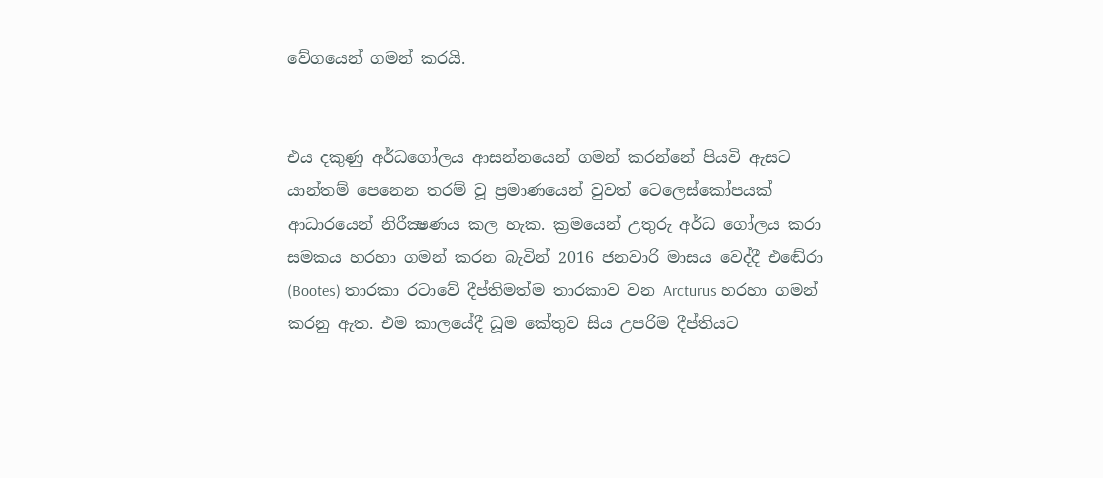වේගයෙන් ගමන් කරයි.


එය දකුණු අර්ධගෝලය ආසන්නයෙන් ගමන් කරන්නේ පියවි ඇසට යාන්තම් පෙනෙන තරම් වූ ප්‍රමාණයෙන් වුවත් ටෙලෙස්කෝපයක් ආධාරයෙන් නිරීක්‍ෂණය කල හැක. ක්‍රමයෙන් උතුරු අර්ධ ගෝලය කරා සමකය හරහා ගමන් කරන බැවින් 2016 ජනවාරි මාසය වෙද්දී එඬේරා (Bootes) තාරකා රටාවේ දීප්තිමත්ම තාරකාව වන Arcturus හරහා ගමන් කරනු ඇත. එම කාලයේදී ධූම කේතුව සිය උපරිම දීප්තියට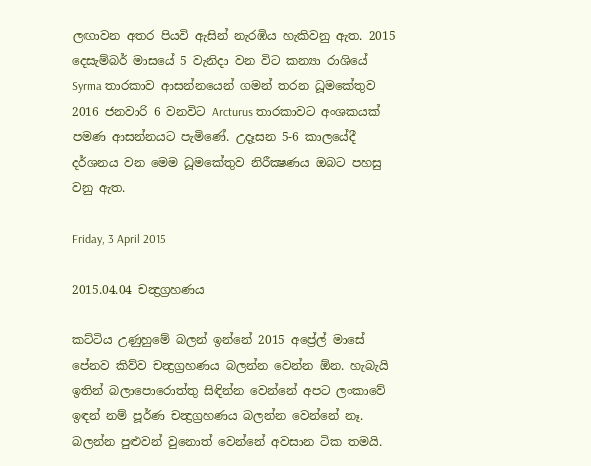ලඟාවන අතර පියවි ඇසින් නැරඹිය හැකිවනු ඇත. 2015 දෙසැම්බර් මාසයේ 5 වැනිදා වන විට කන්‍යා රාශියේ Syrma තාරකාව ආසන්නයෙන් ගමන් තරන ධූමකේතුව 2016 ජනවාරි 6 වනවිට Arcturus තාරකාවට අංශකයක් පමණ ආසන්නයට පැමි‍ණේ. උදෑසන 5-6 කාලයේදී දර්ශනය වන මෙම ධූමකේතුව නිරීක්‍ෂණය ඔබට පහසු වනු ඇත.

Friday, 3 April 2015

2015.04.04 චන්‍ද්‍රග්‍රහණය

කට්ටිය උණුහුමේ බලන් ඉන්නේ 2015 අප්‍රේල් මාසේ පේනව කිව්ව චන්‍ද්‍රග්‍රහණය බලන්න වෙන්න ඕන. හැබැයි ඉතින් බලාපොරොත්තු සිඳින්න වෙන්නේ අපට ලංකාවේ ඉඳන් නම් පූර්ණ චන්‍ද්‍රග්‍රහණය බලන්න වෙන්නේ නෑ. බලන්න පුළුවන් වුනොත් වෙන්නේ අවසාන ටික තමයි.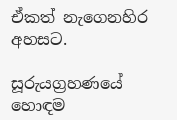ඒකත් නැගෙනහිර අහසට.

සූරුයග්‍රහණයේ හොඳම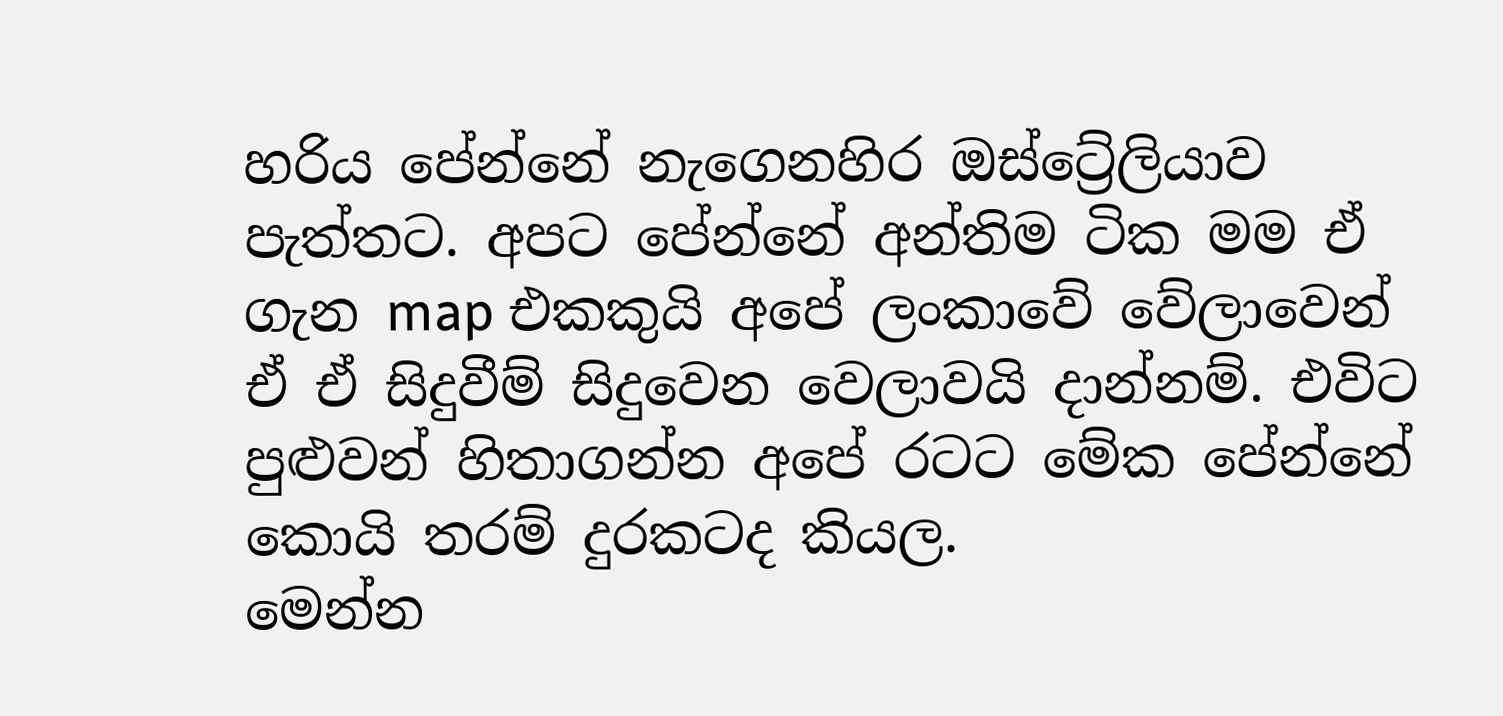හරිය පේන්නේ නැගෙනහිර ඔස්ට්‍රේලියාව පැත්තට. අපට පේන්නේ අන්තිම ටික මම ඒ ගැන map එකකුයි අපේ ලංකාවේ වේලාවෙන් ඒ ඒ සිදුවීම් සිදුවෙන වෙලාවයි දාන්නම්. එවිට පුළුවන් හිතාගන්න අපේ රටට මේක පේන්නේ කොයි තරම් දුරකටද කියල.
මෙන්න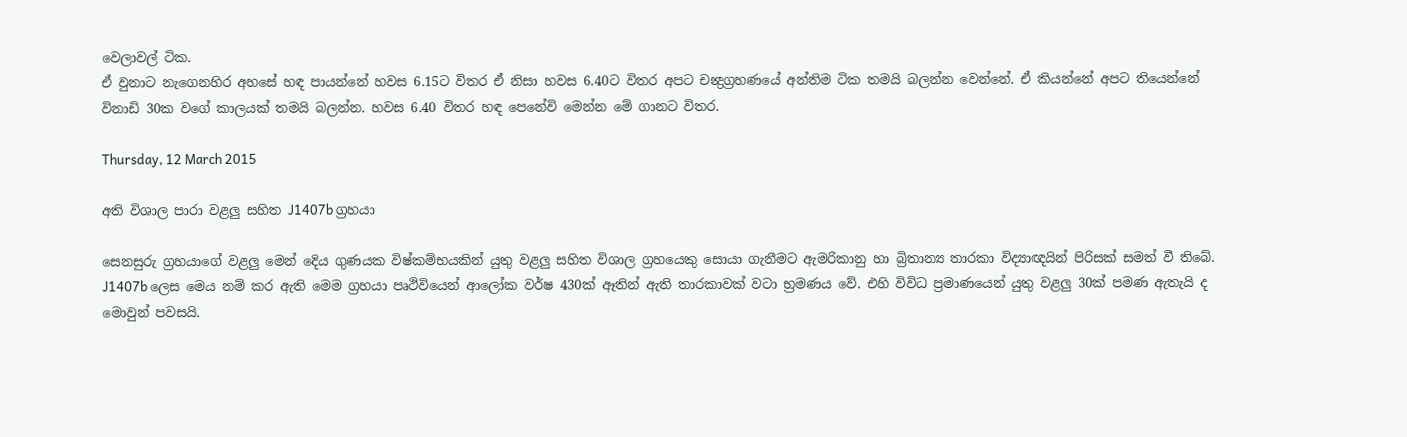වෙලාවල් ටික.
ඒ වුනාට නැගෙනහිර අහසේ හඳ පායන්නේ හවස 6.15ට විතර ඒ නිසා හවස 6.40ට විතර අපට චන්‍ද්‍රග්‍රහණයේ අන්තිම ටික තමයි බලන්න වෙන්නේ. ඒ කියන්නේ අපට තියෙන්නේ විනාඩි 30ක වගේ කාලයක් තමයි බලන්න. හවස 6.40 විතර හඳ පෙනේවි මෙන්න මේ ගානට විතර.

Thursday, 12 March 2015

අති විශාල පාරා වළලු සහිත J1407b ග්‍රහයා

සෙනසුරු ග්‍රහයාගේ වළලු මෙන් දෙිය ගුණයක විෂ්කම්භයකින් යුතු වළලු සහිත විශාල ග්‍රහයෙකු සොයා ගැනීමට ඇමරිකානු හා බ්‍රිතාන්‍ය තාරකා විද්‍යාඥයින් පිරිසක් සමත් වී තිබේ. J1407b ලෙස මෙය නම් කර ඇති මෙම ග්‍රහයා පෘථිවියෙන් ආලෝක වර්ෂ 430ක් ඈතින් ඇති තාරකාවක් වටා භ්‍රමණය වේ. එහි විවිධ ප්‍රමාණයෙන් යුතු වළලු 30ක් පමණ ඇතැයි ද මොවුන් පවසයි.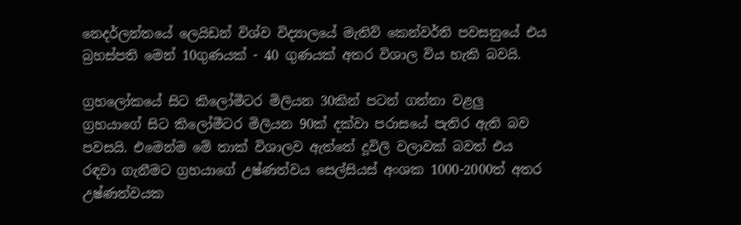නෙදර්ලන්තයේ ලෙයිඩන් විශ්ව විද්‍යාලයේ මැතිව් කෙන්වර්ති පවසනුයේ එය බ්‍රහස්පති මෙන් 10ගුණයක් - 40 ගුණයක් අතර විශාල විය හැකි බවයි.

ග්‍රහලෝකයේ සිට කිලෝමීටර මිලියන 30කින් පටන් ගන්නා වළලු ග්‍රහයාගේ සිට කිලෝමීටර මිලියන 90ක් දක්වා පරාසයේ පැතිර ඇති බව පවසයි. එමෙන්ම මේ තාක් විශාලව ඇත්තේ දූවිලි වලාවක් බවත් එය රඳවා ගැනීමට ග්‍රහයාගේ උෂ්ණත්වය සෙල්සියස් අංශක 1000-2000ත් අතර උෂ්ණත්වයක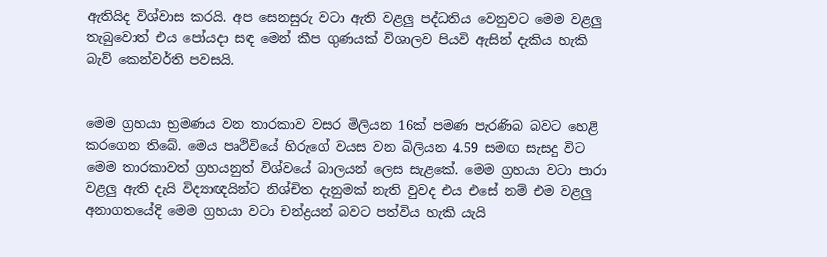ඇතියිද විශ්වාස කරයි. අප සෙනසුරු වටා ඇති වළලු පද්ධතිය වෙනුවට මෙම වළලු තැබුවොත් එය පෝයදා සඳ මෙන් කීප ගුණයක් විශාලව පියවි ඇසින් දැකිය හැකි බැව් කෙන්වර්ති පවසයි.


මෙම ග්‍රහයා භ්‍රමණය වන තාරකාව වසර මිලියන 16ක් පමණ පැරණිබ බවට හෙළි කරගෙන තිබේ. මෙය පෘථිවියේ හිරුගේ වයස වන බිලියන 4.59 සමඟ සැසදු විට මෙම තාරකාවත් ග්‍රහයනුත් විශ්වයේ බාලයන් ලෙස සැළකේ. මෙම ග්‍රහයා වටා පාරා වළලු ඇති දැයි විද්‍යාඥයින්ට නිශ්චිත දැනුමක් නැති වුවද එය එසේ නම් එම වළලු අනාගතයේදි මෙම ග්‍රහයා වටා චන්ද්‍රයන් බවට පත්විය හැකි යැයි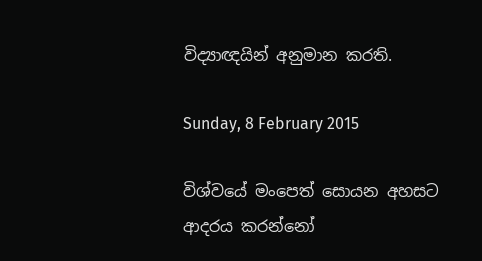විද්‍යාඥයින් අනුමාන කරති.

Sunday, 8 February 2015

විශ්වයේ මංපෙත් සොයන අහසට ආදරය කරන්නෝ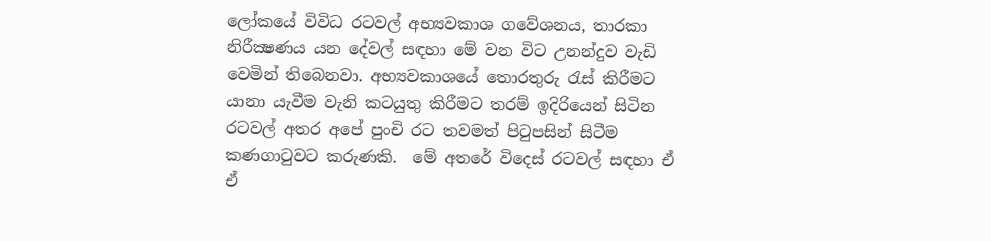ලෝකයේ විවිධ රටවල් අභ්‍යවකාශ ගවේශනය, තාරකා නිරීක්‍ෂණය යන දේවල් සඳහා මේ වන විට උනන්දුව වැඩි වෙමින් තිබෙනවා. අභ්‍යවකාශයේ තොරතුරු රැස් කිරීමට යානා යැවීම වැනි කටයුතු කිරීමට තරම් ඉදිරියෙන් සිටින රටවල් අතර අපේ පුංචි රට තවමත් පිටුපසින් සිටීම කණගාටුවට කරුණකි.  මේ අතරේ විදෙස් රටවල් සඳහා ඒ ඒ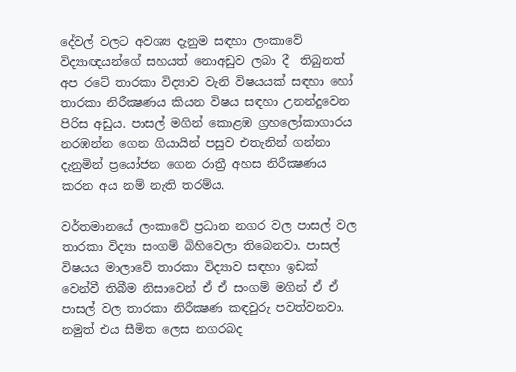දේවල් වලට අවශ්‍ය දැනුම සඳහා ලංකාවේ විද්‍යාඥයන්ගේ සහයත් නොඅඩුව ලබා දී  තිබුනත් අප රටේ තාරකා විද්‍යාව වැනි විෂයයක් සඳහා හෝ තාරකා නිරීක්‍ෂණය කියන විෂය සඳහා උනන්දුවෙන පිරිස අඩුය. පාසල් මගින් කොළඹ ග්‍රහලෝකාගාරය නරඹන්න ගෙන ගියායින් පසුව එතැනින් ගන්නා දැනුමින් ප්‍රයෝජන ගෙන රාත්‍රී අහස නිරීක්‍ෂණය කරන අය නම් නැති තරම්ය.

වර්තමානයේ ලංකාවේ ප්‍රධාන නගර වල පාසල් වල තාරකා විද්‍යා සංගම් බිහිවෙලා තිබෙනවා. පාසල් විෂයය මාලාවේ තාරකා විද්‍යාව සඳහා ඉඩක් වෙන්වී තිබීම නිසාවෙන් ඒ ඒ සංගම් මගින් ඒ ඒ පාසල් වල තාරකා නිරීක්‍ෂණ කඳවුරු පවත්වනවා. නමුත් එය සීමිත ලෙස නගරබද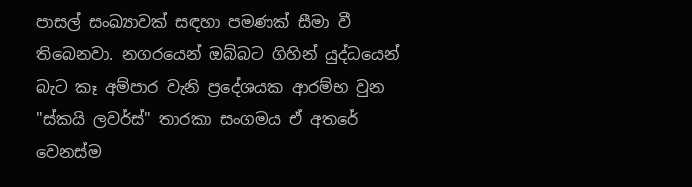පාසල් සංඛ්‍යාවක් සඳහා පමණක් සීමා වී තිබෙනවා. නගරයෙන් ඔබ්බට ගිහින් යුද්ධයෙන් බැට කෑ අම්පාර වැනි ප්‍රදේශයක ආරම්භ වුන "ස්කයි ලවර්ස්" තාරකා සංගමය ඒ අතරේ වෙනස්ම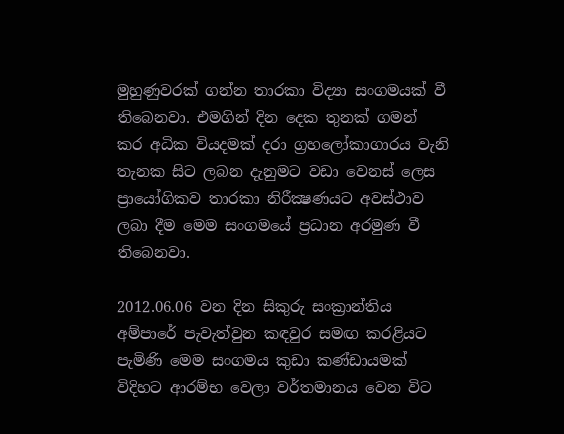මුහුණුවරක් ගන්න තාරකා විද්‍යා සංගමයක් වී තිබෙනවා. එමගින් දින ‍දෙක තුනක් ගමන් කර අධික වියදමක් දරා ග්‍රහලෝකාගාරය වැනි තැනක සිට ලබන දැනුමට වඩා වෙනස් ලෙස ප්‍රායෝගිකව තාරකා නිරීක්‍ෂණයට අවස්ථාව ලබා දීම මෙම සංගමයේ ප්‍රධාන අරමුණ වී තිබෙනවා.

2012.06.06 වන දින සිකුරු සංක්‍රාන්තිය අම්පාරේ පැවැත්වුන කඳවුර සමඟ කරළියට පැමිණි මෙම සංගමය කුඩා කණ්ඩායමක් විදිහට ආරම්භ වෙලා වර්තමානය වෙන විට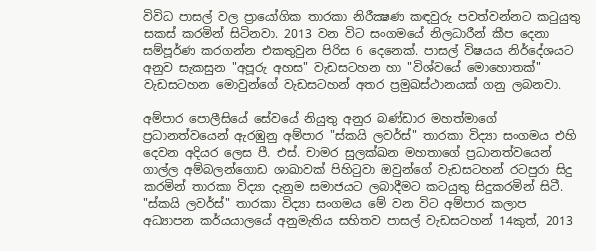විවිධ පාසල් වල ප්‍රායෝගික තාරකා නිරීක්‍ෂණ කඳවුරු පවත්වන්නට කටුයුතු සකස් කරමින් සිටිනවා. 2013 වන විට සංගමයේ නිලධාරීන් කීප දෙනා සම්පූර්ණ කරගන්න එකතුවුන පිරිස 6 දෙනෙක්. පාසල් විෂයය නිර්දේශයට අනුව සැකසුන "අපූරු අහස" වැඩසටහන හා "විශ්වයේ මොහොතක්" වැඩසටහන මොවුන්ගේ වැඩසටහන් අතර ප්‍රමුඛස්ථානයක් ගනු ලබනවා.

අම්පාර පොලීසියේ සේවයේ නියුතු අනුර බණ්ඩාර මහත්මාගේ ප්‍රධානත්වයෙන් ඇරඹුනු අම්පාර "ස්කයි ලවර්ස්" තාරකා විද්‍යා සංගමය එහි දෙවන අදියර ලෙස පී. එස්. චාමර සුලක්ඛන මහතාගේ ප්‍රධානත්වයෙන් ගාල්ල අම්බලන්ගොඩ ශාඛාවක් පිහිටුවා ඔවුන්ගේ වැඩසටහන් රටපුරා සිදු කරමින් තාරකා විද්‍යා දැනුම සමාජයට ලබාදීමට කටයුතු සිදුකරමින් සිටී. "ස්කයි ලවර්ස්" තාරකා විද්‍යා සංගමය මේ වන විට අම්පාර කලාප අධ්‍යාපන කර්යයාලයේ අනුමැතිය සහිතව පාසල් වැඩසටහන් 14කුත්, 2013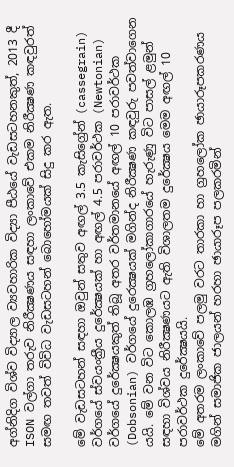අග්නිදිග විශ්ව විද්‍යාල ව්‍යවහාරික විද්‍යා පීඨයේ වැඩසටහනකුත්, 2013 දී ISON වල්ගා තරුව නිරීක්‍ෂණය සඳහා ලංකාවේ එකම නිරීක්‍ෂණ කඳවුරත් සමඟ තවත් විවිධ වැඩසටහන් බොහෝමයක් සිදු කර ඇත.

මේ වැඩසටහන් සඳහා ඔවුන් සතුව අඟල් 3.5 කැසිග්‍රේන් (cassegrain) වර්ගයේ ස්වයංක්‍රීය දුරේක්‍ෂයක් හා අඟල් 4.5 පරාවර්ථක (Newtonian) වර්ගයේ දුරේක්‍ෂයකුත් තිබූ අතර වර්තමානයේ අඟල් 10 පරාවර්ථක (Dobsonian) වර්ගයේ දුරෙක්‍ෂයක් මගින්ද නිරීක්‍ෂණ කඳවුරු පවත්වාගෙන යයි. මේ වන විට කොලඹ ග්‍රහලෝකාගාරයේ හැරුණු විට පාසල් ළමුන් සඳහා විශ්වය නිරීක්‍ෂණයට ඇති විශාලතම දුරේක්‍ෂය මෙම අඟල් 10 පරාවර්ථක දුරේක්‍ෂයයි.
මේ අතරම ලංකාවේ පලමු වරට තාරකා හා ග්‍රහලෝක ඡායාරූපකරණය මගින් සමාජික ජාලයන් හරහා ඡායාරූප පලකරමින්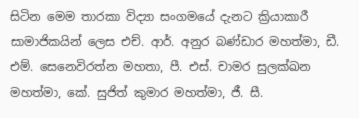සිටින මෙම තාරකා විද්‍යා සංගමයේ දැනට ක්‍රියාකාරී සාමාජිකයින් ලෙස එච්. ආර්. අනුර බණ්ඩාර මහත්මා, ඩී. එම්. සෙනෙවිරත්න මහතා, පී. එස්. චාමර සුලක්ඛන මහත්මා, කේ. සුජිත් කුමාර මහත්මා, ජී. සී.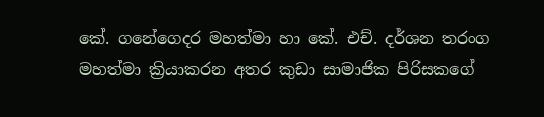කේ. ගනේගෙදර මහත්මා හා කේ. එච්. දර්ශන තරංග මහත්මා ක්‍රියාකරන අතර කුඩා සාමාජික පිරිසකගේ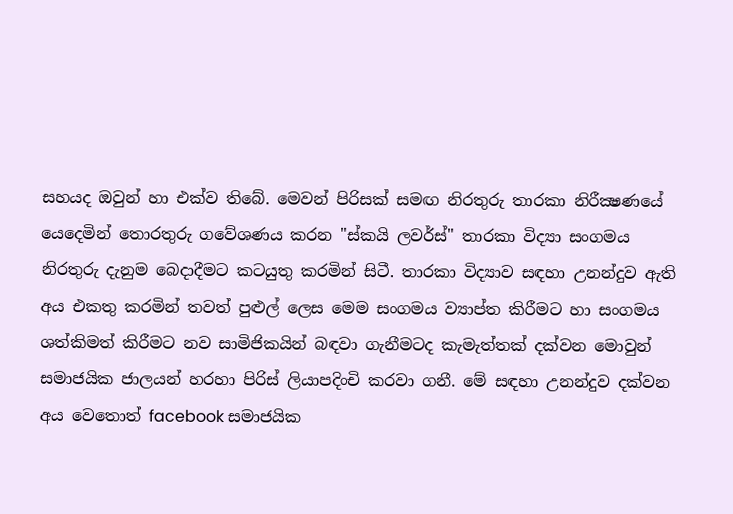සහයද ඔවුන් හා එක්ව තිබේ. මෙවන් පිරිසක් සමඟ නිරතුරු තාරකා නිරීක්‍ෂණයේ යෙදෙමින් තොරතුරු ගවේශණය කරන "ස්කයි ලවර්ස්" තාරකා විද්‍යා සංගමය නිරතුරු දැනුම බෙදාදීමට කටයුතු කරමින් සිටී. තාරකා විද්‍යාව සඳහා උනන්දුව ඇති අය එකතු කරමින් තවත් පුළුල් ලෙස මෙම සංගමය ව්‍යාප්ත කිරීමට හා සංගමය ශත්කිමත් කිරීමට නව සාමිජිකයින් බඳවා ගැනීමටද කැමැත්තක් දක්වන මොවුන් සමාජයික ජාලයන් හරහා පිරිස් ලියාපදිංචි කරවා ගනී. මේ සඳහා උනන්දුව දක්වන අය වෙතොත් ‍facebook සමාජයික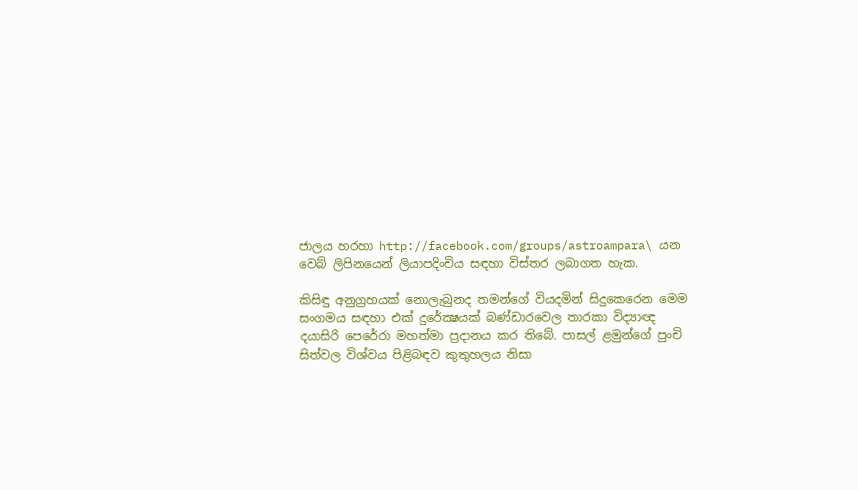ජාලය හරහා http://facebook.com/groups/astroampara\ යන වෙබ් ලිපිනයෙන් ලියාපදිංචිය සඳහා විස්තර ලබාගත හැක.

කිසිඳු අනුග්‍රහයක් නොලැබුනද තමන්ගේ වියදමින් සිදුකෙරෙන මෙම සංගමය සඳහා එක් දුරේක්‍ෂයක් බණ්ඩාරවෙල තාරකා විද්‍යාඥ දයාසිරි පෙරේරා මහත්මා ප්‍රදානය කර තිබේ. පාසල් ළමුන්ගේ පුංචි සිත්වල විශ්වය පිළිබඳව කුතුහලය නිසා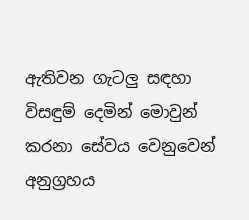ඇතිවන ගැටලු සඳහා විසඳුම් දෙමින් මොවුන් කරනා සේවය වෙනුවෙන් අනුග්‍රහය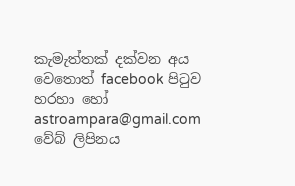කැමැත්තක් දක්වන අය වෙතොත් facebook පිටුව හරහා හෝ astroampara@gmail.com වේබ් ලිපිනය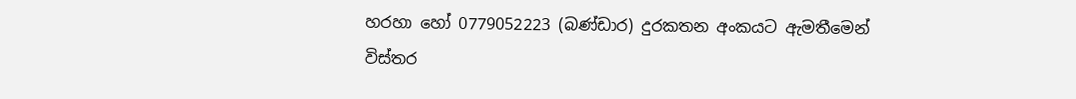හරහා හෝ 0779052223 (බණ්ඩාර) දුරකතන අංකයට ඇමතීමෙන් විස්තර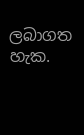ලබාගත හැක.